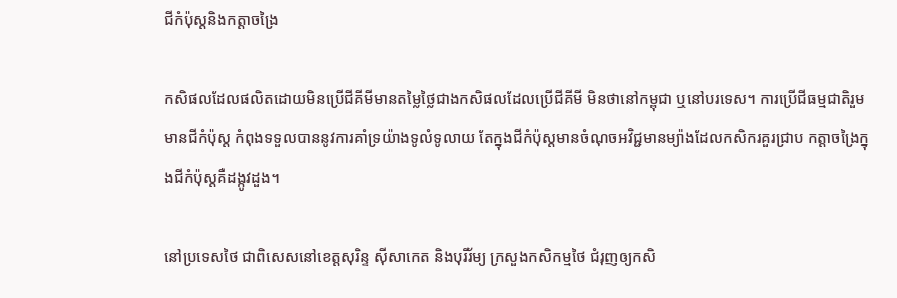ជីកំប៉ុស្តនិងកត្តាចង្រៃ

កសិផលដែលផលិតដោយមិនប្រើជីគីមីមានតម្លៃថ្លៃជាងកសិផលដែលប្រើជីគីមី មិនថានៅកម្ពុជា ឬនៅបរទេស។ ការប្រើជីធម្មជាតិរួមមានជីកំប៉ុស្ត កំពុងទទួលបាននូវការគាំទ្រយ៉ាងទូលំទូលាយ តែក្នុងជីកំប៉ុស្តមានចំណុចអវិជ្ជមានម្យ៉ាងដែលកសិករគួរជ្រាប កត្តាចង្រៃក្នុងជីកំប៉ុស្តគឺដង្កូវដួង។

នៅប្រទេសថៃ ជាពិសេសនៅខេត្តសុរិន្ទ ស៊ីសាកេត និងបុរីរ័ម្យ ក្រសួងកសិកម្មថៃ ជំរុញឲ្យកសិ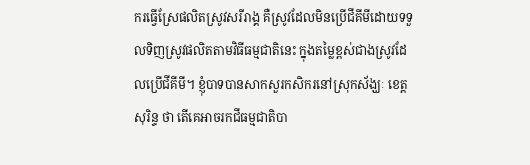ករធ្វើស្រែផលិតស្រូវសរីរាង្គ គឺស្រូវដែលមិនប្រើជីគីមីដោយទទួលទិញស្រូវផលិតតាមវិធីធម្មជាតិនេះ ក្នុងតម្លៃខ្ពស់ជាងស្រូវដែលប្រើជីគីមី។ ខ្ញុំបាទបានសាកសួរកសិករនៅស្រុកស័ង្ឃៈ ខេត្តសុរិន្ទ ថា តើគេអាចរកជីធម្មជាតិបា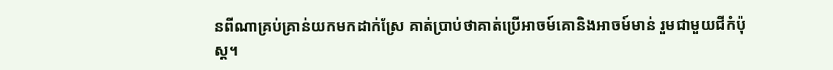នពីណាគ្រប់គ្រាន់យកមកដាក់ស្រែ គាត់ប្រាប់ថាគាត់ប្រើអាចម៍គោនិងអាចម៍មាន់ រួមជាមួយជីកំប៉ុស្ត។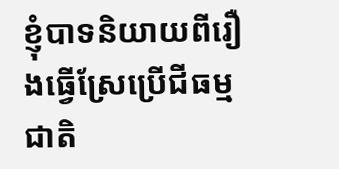ខ្ញុំបាទនិយាយពីរឿងធ្វើស្រែប្រើជីធម្មជាតិ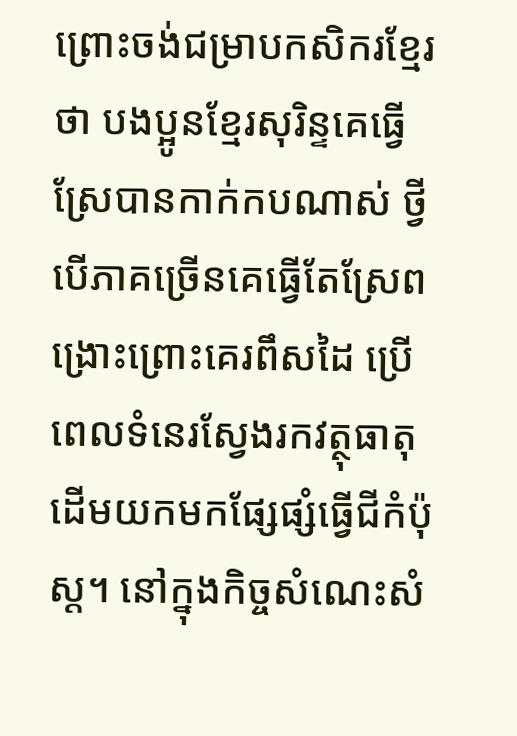ព្រោះចង់ជម្រាបកសិករខ្មែរថា បងប្អូនខ្មែរសុរិន្ទគេធ្វើស្រែបានកាក់កបណាស់ ថ្វីបើភាគច្រើនគេធ្វើតែស្រែពង្រោះព្រោះគេរពឹសដៃ ប្រើពេលទំនេរស្វែងរកវត្ថុធាតុដើមយកមកផ្សែផ្សំធ្វើជីកំប៉ុស្ត។ នៅក្នុងកិច្ចសំណេះសំ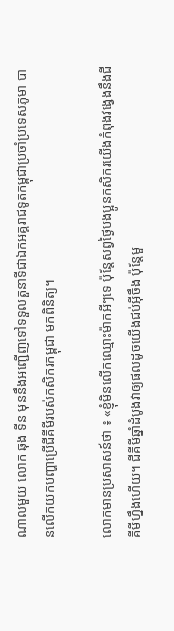ណាលមួយ លោក ឆុង ទីន មុននឹងអញ្ជើញទៅទទួលតួនាទីជាឯកអគ្គរាជទូតកម្ពុជាប្រចាំប្រទេសភូមា បានលើកយកបញ្ហាប្រើជីគីមីរបស់កសិករកម្ពុជា មកពិនិត្យ។

លោកមានប្រសាសន៍ថា ៖ «ខ្ញុំមិនលើកឈ្មោះម៉ាកអីៗទេ ប៉ុន្តែសព្វថ្ងៃបងប្អូនកសិករយើងកំពុងវង្វេងនឹងជីគីមីហ្នឹងហើយ។ ជីគីមីឆ្នាំដំបូងវាឲ្យផលដូចយើងជប់អ៊ីចឹង ប៉ុន្តែមួ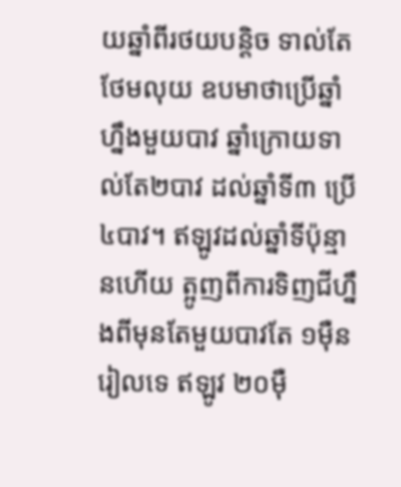យឆ្នាំពីរថយបន្តិច ទាល់តែថែមលុយ ឧបមាថាប្រើឆ្នាំហ្នឹងមួយបាវ ឆ្នាំក្រោយទាល់តែ២បាវ ដល់ឆ្នាំទី៣ ប្រើ ៤បាវ។ ឥឡូវដល់ឆ្នាំទីប៉ុន្មានហើយ ត្អូញពីការទិញជីហ្នឹងពីមុនតែមួយបាវតែ ១ម៉ឺនរៀលទេ ឥឡូវ ២០ម៉ឺ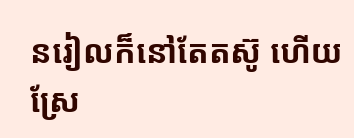នរៀលក៏នៅតែតស៊ូ ហើយស្រែ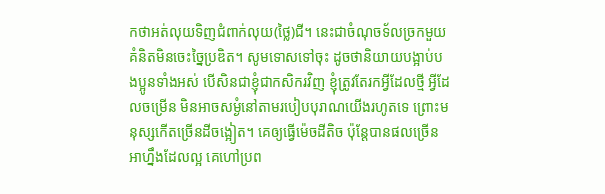កថាអត់លុយទិញជំពាក់លុយ(ថ្លៃ)ជី។ នេះជាចំណុចទ័លច្រកមួយ គំនិតមិនចេះច្នៃប្រឌិត។ សូមទោសទៅចុះ ដូចថានិយាយបង្អាប់បងប្អូនទាំងអស់ បើសិនជាខ្ញុំជាកសិករវិញ ខ្ញុំត្រូវតែរកអ្វីដែលថ្មី អ្វីដែលចម្រើន មិនអាចសម្ងំនៅតាមរបៀបបុរាណយើងរហូតទេ ព្រោះមនុស្សកើតច្រើនដីចង្អៀត។ គេឲ្យធ្វើម៉េចដីតិច ប៉ុន្តែបានផលច្រើនអាហ្នឹងដែលល្អ គេហៅប្រព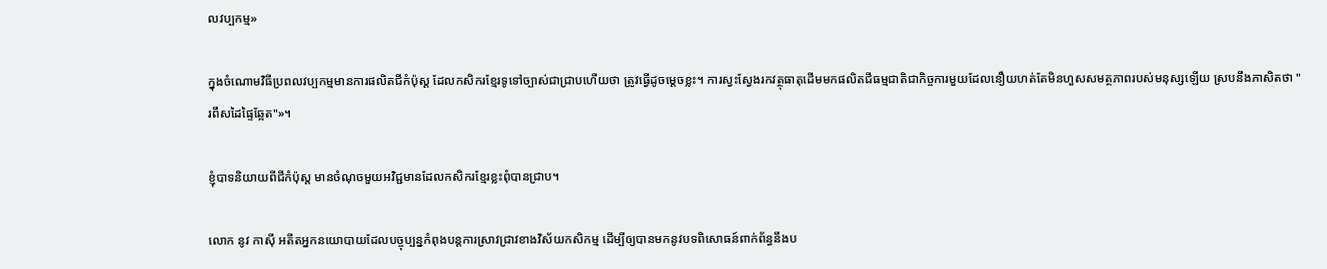លវប្បកម្ម»

ក្នុងចំណោមវិធីប្រពលវប្បកម្មមានការផលិតជីកំប៉ុស្ត ដែលកសិករខ្មែរទូទៅច្បាស់ជាជ្រាបហើយថា ត្រូវធ្វើដូចម្តេចខ្លះ។ ការស្វះស្វែងរកវត្ថុធាតុដើមមកផលិតជីធម្មជាតិជាកិច្ចការមួយដែលនឿយហត់តែមិនហួសសមត្ថភាពរបស់មនុស្សឡើយ ស្របនឹងភាសិតថា "រពឹសដៃផ្ទៃឆ្អែត"»។

ខ្ញុំបាទនិយាយពីជីកំប៉ុស្ត មានចំណុចមួយអវិជ្ជមានដែលកសិករខ្មែរខ្លះពុំបានជ្រាប។

លោក នូវ កាស៊ី អតីតអ្នកនយោបាយដែលបច្ចុប្បន្នកំពុងបន្តការស្រាវជ្រាវខាងវិស័យកសិកម្ម ដើម្បីឲ្យបានមកនូវបទពិសោធន៍ពាក់ព័ន្ធនឹងប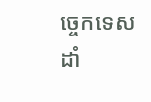ច្ចេកទេសដាំ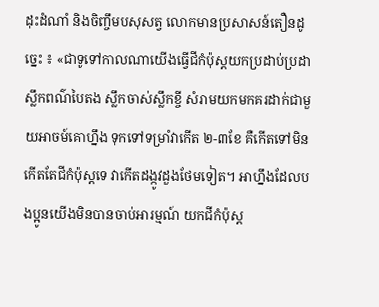ដុះដំណាំ និងចិញ្ចឹមបសុសត្វ លោកមានប្រសាសន៍តឿនដូច្នេះ ៖ «ជាទូទៅកាលណាយើងធ្វើជីកំប៉ុស្ដយកប្រដាប់ប្រដា ស្លឹកពណ៌បៃតង ស្លឹកចាស់ស្លឹកខ្ចី សំរាមយកមកគរដាក់ជាមួយអាចម៍គោហ្នឹង ទុកទៅទម្រាំវាកើត ២-៣ខែ គឺកើតទៅមិនកើតតែជីកំប៉ុស្តទេ វាកើតដង្កូវដួងថែមទៀត។ អាហ្នឹងដែលបងប្អូនយើងមិនបានចាប់អារម្មណ៍ យកជីកំប៉ុស្ត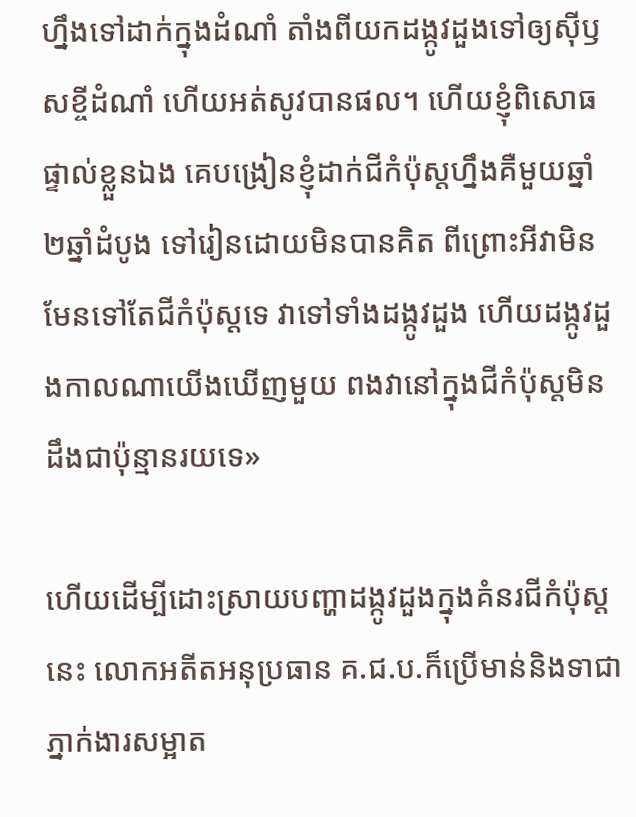ហ្នឹងទៅដាក់ក្នុងដំណាំ តាំងពីយកដង្កូវដួងទៅឲ្យស៊ីឫសខ្ចីដំណាំ ហើយអត់សូវបានផល។ ហើយខ្ញុំពិសោធផ្ទាល់ខ្លួនឯង គេបង្រៀនខ្ញុំដាក់ជីកំប៉ុស្តហ្នឹងគឺមួយឆ្នាំ ២ឆ្នាំដំបូង ទៅរៀនដោយមិនបានគិត ពីព្រោះអីវាមិនមែនទៅតែជីកំប៉ុស្តទេ វាទៅទាំងដង្កូវដួង ហើយដង្កូវដួងកាលណាយើងឃើញមួយ ពងវានៅក្នុងជីកំប៉ុស្តមិនដឹងជាប៉ុន្មានរយទេ»

ហើយដើម្បីដោះស្រាយបញ្ហាដង្កូវដួងក្នុងគំនរជីកំប៉ុស្តនេះ លោកអតីតអនុប្រធាន គ.ជ.ប.ក៏ប្រើមាន់និងទាជាភ្នាក់ងារសម្អាត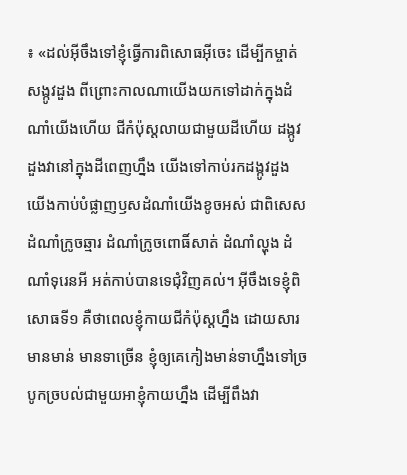៖ «ដល់អ៊ីចឹងទៅខ្ញុំធ្វើការពិសោធអ៊ីចេះ ដើម្បីកម្ចាត់សង្កូវដួង ពីព្រោះកាលណាយើងយកទៅដាក់ក្នុងដំណាំយើងហើយ ជីកំប៉ុស្តលាយជាមួយដីហើយ ដង្កូវដួងវានៅក្នុងដីពេញហ្នឹង យើងទៅកាប់រកដង្កូវដួង យើងកាប់បំផ្លាញឫសដំណាំយើងខូចអស់ ជាពិសេសដំណាំក្រូចឆ្មារ ដំណាំក្រូចពោធិ៍សាត់ ដំណាំល្ហុង ដំណាំទុរេនអី អត់កាប់បានទេជុំវិញគល់។ អ៊ីចឹងទេខ្ញុំពិសោធទី១ គឺថាពេលខ្ញុំកាយជីកំប៉ុស្តហ្នឹង ដោយសារមានមាន់ មានទាច្រើន ខ្ញុំឲ្យគេកៀងមាន់ទាហ្នឹងទៅច្របូកច្របល់ជាមួយអាខ្ញុំកាយហ្នឹង ដើម្បីពឹងវា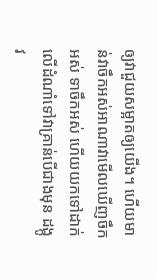ឲ្យវាជួយសម្អាតឲ្យយើង។ ហើយមាន់វាចឹកអស់អាណាវាមើលឃើញចឹកអស់ ទាចឹកអស់ ហើយយកទៅដាក់លើដំណាំទៅវាគ្រាន់បើជាងមុន ដង្កូវ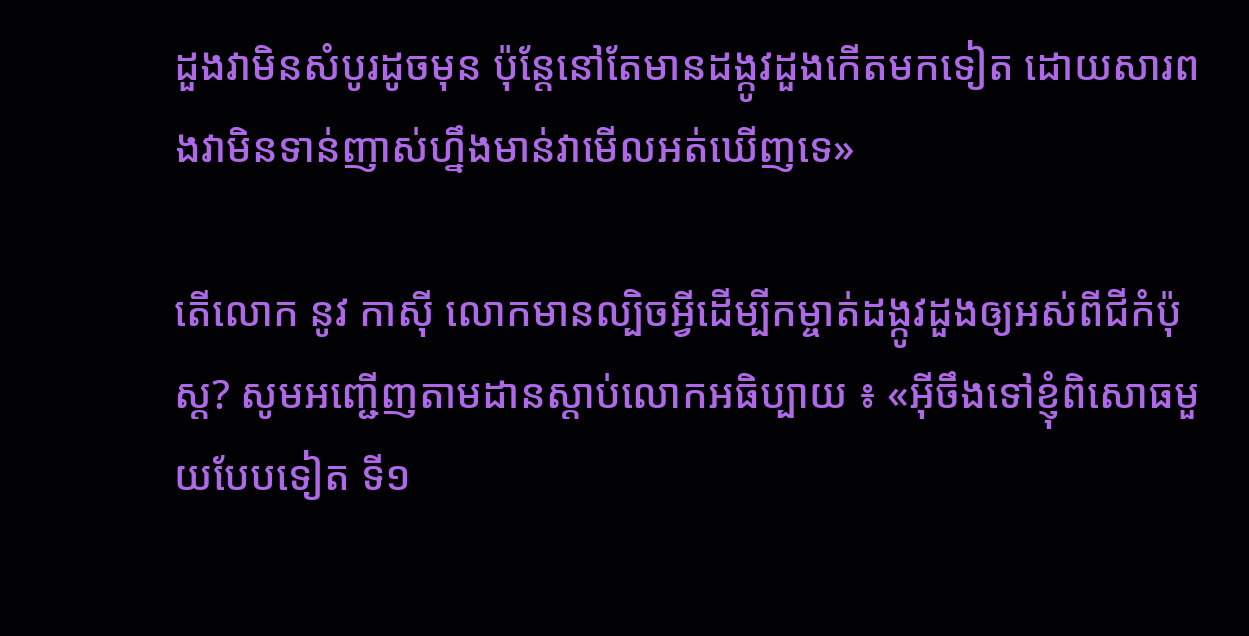ដួងវាមិនសំបូរដូចមុន ប៉ុន្តែនៅតែមានដង្កូវដួងកើតមកទៀត ដោយសារពងវាមិនទាន់ញាស់ហ្នឹងមាន់វាមើលអត់ឃើញទេ»

តើលោក នូវ កាស៊ី លោកមានល្បិចអ្វីដើម្បីកម្ចាត់ដង្កូវដួងឲ្យអស់ពីជីកំប៉ុស្ត? សូមអញ្ជើញតាមដានស្តាប់លោកអធិប្បាយ ៖ «អ៊ីចឹងទៅខ្ញុំពិសោធមួយបែបទៀត ទី១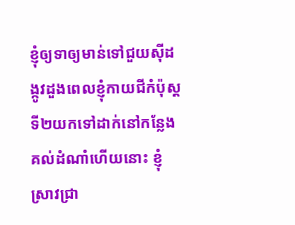ខ្ញុំឲ្យទាឲ្យមាន់ទៅជួយស៊ីដង្កូវដួងពេលខ្ញុំកាយជីកំប៉ុស្ត ទី២យកទៅដាក់នៅកន្លែងគល់ដំណាំហើយនោះ ខ្ញុំស្រាវជ្រា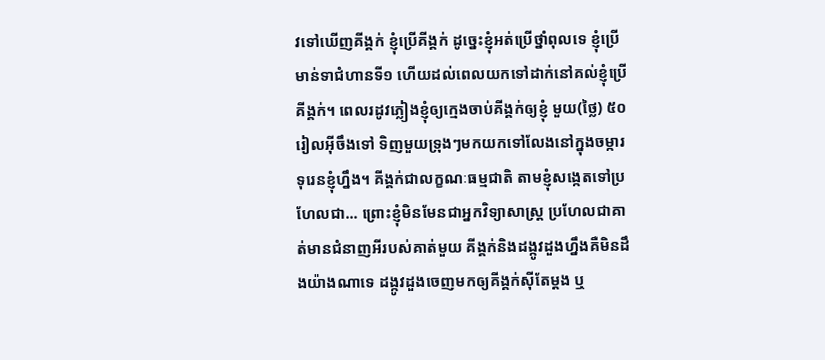វទៅឃើញគីង្គក់ ខ្ញុំប្រើគីង្គក់ ដូច្នេះខ្ញុំអត់ប្រើថ្នាំពុលទេ ខ្ញុំប្រើមាន់ទាជំហានទី១ ហើយដល់ពេលយកទៅដាក់នៅគល់ខ្ញុំប្រើគីង្គក់។ ពេលរដូវភ្លៀងខ្ញុំឲ្យក្មេងចាប់គីង្គក់ឲ្យខ្ញុំ មួយ(ថ្លៃ) ៥០រៀលអ៊ីចឹងទៅ ទិញមួយទ្រុងៗមកយកទៅលែងនៅក្នុងចម្ការទុរេនខ្ញុំហ្នឹង។ គីង្គក់ជាលក្ខណៈធម្មជាតិ តាមខ្ញុំសង្កេតទៅប្រហែលជា... ព្រោះខ្ញុំមិនមែនជាអ្នកវិទ្យាសាស្រ្ដ ប្រហែលជាគាត់មានជំនាញអីរបស់គាត់មួយ គីង្គក់និងដង្កូវដួងហ្នឹងគឺមិនដឹងយ៉ាងណាទេ ដង្កូវដួងចេញមកឲ្យគីង្គក់ស៊ីតែម្ដង ឬ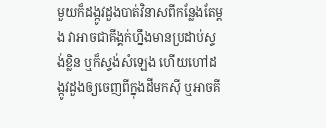មួយក៏ដង្កូវដួងបាត់វិនាសពីកន្លែងតែម្ដង វាអាចជាគីង្គក់ហ្នឹងមានប្រដាប់ស្ទង់ខ្លិន ឬក៏ស្ទង់សំឡេង ហើយហៅដង្កូវដួងឲ្យចេញពីក្នុងដីមកស៊ី ឬអាចគី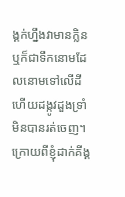ង្គក់ហ្នឹងវាមានក្លិន ឬក៏ជាទឹកនោមដែលនោមទៅលើដី ហើយដង្កូវដួងទ្រាំមិនបានរត់ចេញ។ ក្រោយពីខ្ញុំដាក់គីង្គ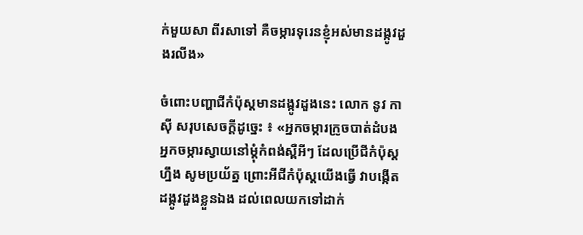ក់មួយសា ពីរសាទៅ គឺចម្ការទុរេនខ្ញុំអស់មានដង្កូវដួងរលីង»

ចំពោះបញ្ហាជីកំប៉ុស្តមានដង្កូវដួងនេះ លោក នូវ កាស៊ី សរុបសេចក្តីដូច្នេះ ៖ «អ្នកចម្ការក្រូចបាត់ដំបង អ្នកចម្ការស្វាយនៅម្ដុំកំពង់ស្ពឺអីៗ ដែលប្រើជីកំប៉ុស្តហ្នឹង សូមប្រយ័ត្ន ព្រោះអីជីកំប៉ុស្តយើងធ្វើ វាបង្កើតដង្កូវដួងខ្លួនឯង ដល់ពេលយកទៅដាក់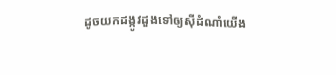ដូចយកដង្កូវដួងទៅឲ្យស៊ីដំណាំយើង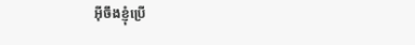អ៊ីចឹងខ្ញុំប្រើ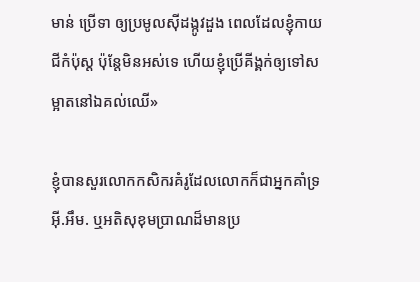មាន់ ប្រើទា ឲ្យប្រមូលស៊ីដង្កូវដួង ពេលដែលខ្ញុំកាយជីកំប៉ុស្ត ប៉ុន្តែមិនអស់ទេ ហើយខ្ញុំប្រើគីង្គក់ឲ្យទៅសម្អាតនៅឯគល់ឈើ»

ខ្ញុំបានសួរលោកកសិករគំរូដែលលោកក៏ជាអ្នកគាំទ្រ អ៊ី.អឹម. ឬអតិសុខុមប្រាណដ៏មានប្រ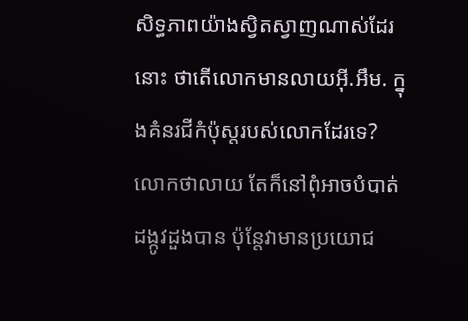សិទ្ធភាពយ៉ាងស្វិតស្វាញណាស់ដែរនោះ ថាតើលោកមានលាយអ៊ី.អឹម. ក្នុងគំនរជីកំប៉ុស្តរបស់លោកដែរទេ? លោកថាលាយ តែក៏នៅពុំអាចបំបាត់ដង្កូវដួងបាន ប៉ុន្តែវាមានប្រយោជ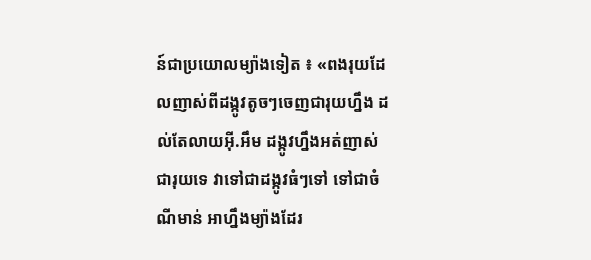ន៍ជាប្រយោលម្យ៉ាងទៀត ៖ «ពងរុយដែលញាស់ពីដង្កូវតូចៗចេញជារុយហ្នឹង ដល់តែលាយអ៊ី.អឹម ដង្កូវហ្នឹងអត់ញាស់ជារុយទេ វាទៅជាដង្កូវធំៗទៅ ទៅជាចំណីមាន់ អាហ្នឹងម្យ៉ាងដែរ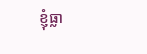ខ្ញុំធ្លា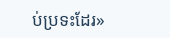ប់ប្រទះដែរ»